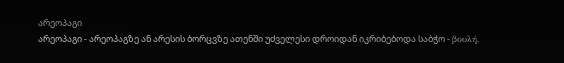არეოპაგი
არეოპაგი - არეოპაგზე ან არესის ბორცვზე ათენში უძველესი დროიდან იკრიბებოდა საბჭო - βουλή,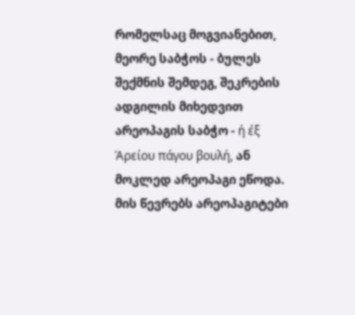რომელსაც მოგვიანებით, მეორე საბჭოს - ბულეს შექმნის შემდეგ, შეკრების ადგილის მიხედვით არეოპაგის საბჭო - ή έξ Άρείου πάγου βουλή, ან მოკლედ არეოპაგი ეწოდა. მის წევრებს არეოპაგიტები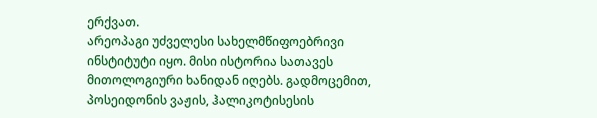ერქვათ.
არეოპაგი უძველესი სახელმწიფოებრივი ინსტიტუტი იყო. მისი ისტორია სათავეს მითოლოგიური ხანიდან იღებს. გადმოცემით, პოსეიდონის ვაჟის, ჰალიკოტისესის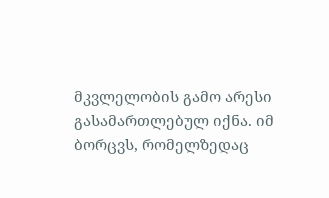მკვლელობის გამო არესი გასამართლებულ იქნა. იმ ბორცვს, რომელზედაც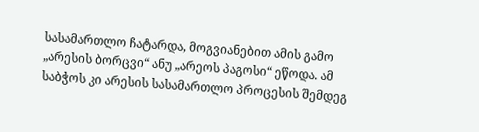სასამართლო ჩატარდა, მოგვიანებით ამის გამო „არესის ბორცვი“ ანუ „არეოს პაგოსი“ ეწოდა. ამ საბჭოს კი არესის სასამართლო პროცესის შემდეგ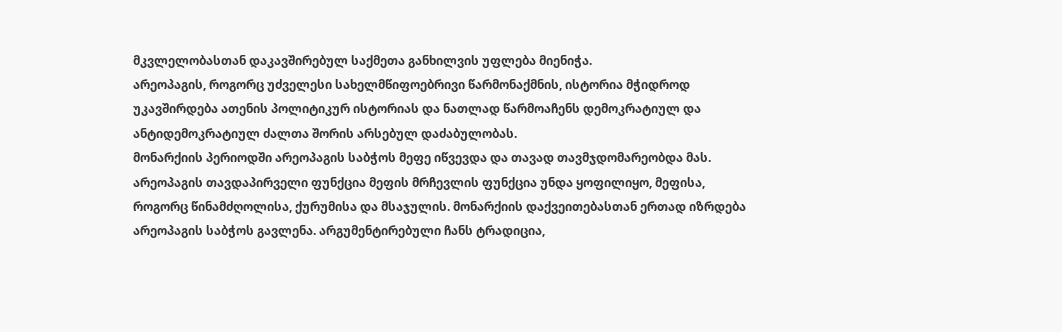მკვლელობასთან დაკავშირებულ საქმეთა განხილვის უფლება მიენიჭა.
არეოპაგის, როგორც უძველესი სახელმწიფოებრივი წარმონაქმნის, ისტორია მჭიდროდ უკავშირდება ათენის პოლიტიკურ ისტორიას და ნათლად წარმოაჩენს დემოკრატიულ და ანტიდემოკრატიულ ძალთა შორის არსებულ დაძაბულობას.
მონარქიის პერიოდში არეოპაგის საბჭოს მეფე იწვევდა და თავად თავმჯდომარეობდა მას. არეოპაგის თავდაპირველი ფუნქცია მეფის მრჩევლის ფუნქცია უნდა ყოფილიყო, მეფისა, როგორც წინამძღოლისა, ქურუმისა და მსაჯულის. მონარქიის დაქვეითებასთან ერთად იზრდება არეოპაგის საბჭოს გავლენა. არგუმენტირებული ჩანს ტრადიცია,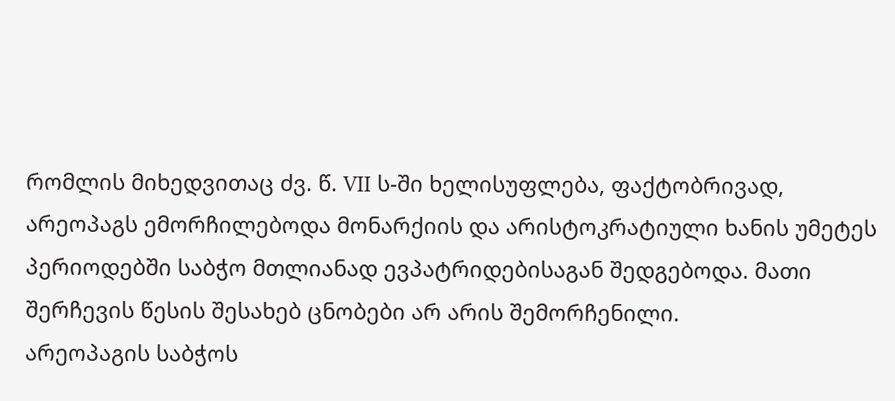რომლის მიხედვითაც ძვ. წ. VII ს-ში ხელისუფლება, ფაქტობრივად, არეოპაგს ემორჩილებოდა მონარქიის და არისტოკრატიული ხანის უმეტეს პერიოდებში საბჭო მთლიანად ევპატრიდებისაგან შედგებოდა. მათი შერჩევის წესის შესახებ ცნობები არ არის შემორჩენილი.
არეოპაგის საბჭოს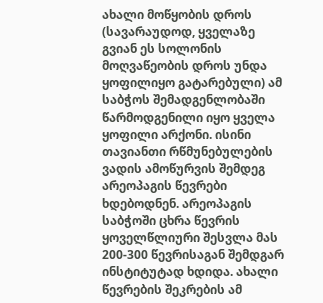ახალი მოწყობის დროს (სავარაუდოდ, ყველაზე გვიან ეს სოლონის მოღვაწეობის დროს უნდა ყოფილიყო გატარებული) ამ საბჭოს შემადგენლობაში წარმოდგენილი იყო ყველა ყოფილი არქონი. ისინი თავიანთი რწმუნებულების ვადის ამოწურვის შემდეგ არეოპაგის წევრები ხდებოდნენ. არეოპაგის საბჭოში ცხრა წევრის ყოველწლიური შესვლა მას 200-300 წევრისაგან შემდგარ ინსტიტუტად ხდიდა. ახალი წევრების შეკრების ამ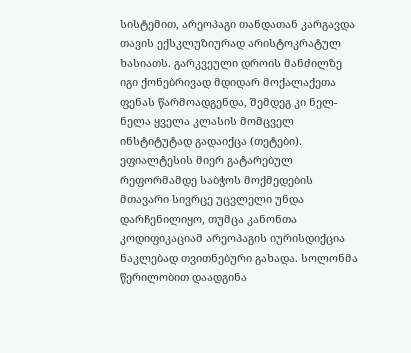სისტემით, არეოპაგი თანდათან კარგავდა თავის ექსკლუზიურად არისტოკრატულ ხასიათს. გარკვეული დროის მანძილზე იგი ქონებრივად მდიდარ მოქალაქეთა ფენას წარმოადგენდა, შემდეგ კი ნელ-ნელა ყველა კლასის მომცველ ინსტიტუტად გადაიქცა (თეტები).
ეფიალტესის მიერ გატარებულ რეფორმამდე საბჭოს მოქმედების მთავარი სივრცე უცვლელი უნდა დარჩენილიყო, თუმცა კანონთა კოდიფიკაციამ არეოპაგის იურისდიქცია ნაკლებად თვითნებური გახადა. სოლონმა წერილობით დაადგინა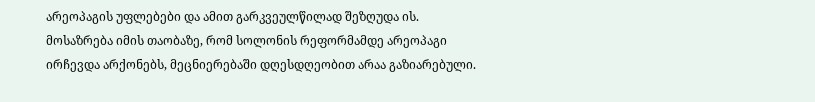არეოპაგის უფლებები და ამით გარკვეულწილად შეზღუდა ის. მოსაზრება იმის თაობაზე, რომ სოლონის რეფორმამდე არეოპაგი ირჩევდა არქონებს, მეცნიერებაში დღესდღეობით არაა გაზიარებული.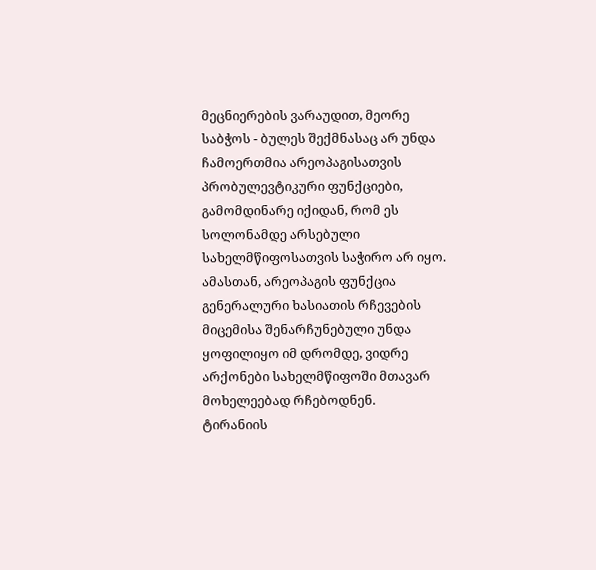მეცნიერების ვარაუდით, მეორე საბჭოს - ბულეს შექმნასაც არ უნდა ჩამოერთმია არეოპაგისათვის პრობულევტიკური ფუნქციები, გამომდინარე იქიდან, რომ ეს სოლონამდე არსებული სახელმწიფოსათვის საჭირო არ იყო. ამასთან, არეოპაგის ფუნქცია გენერალური ხასიათის რჩევების მიცემისა შენარჩუნებული უნდა ყოფილიყო იმ დრომდე, ვიდრე არქონები სახელმწიფოში მთავარ მოხელეებად რჩებოდნენ.
ტირანიის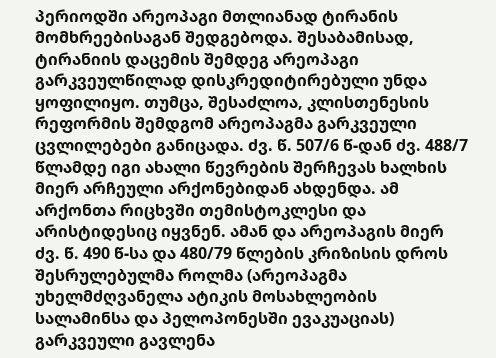პერიოდში არეოპაგი მთლიანად ტირანის მომხრეებისაგან შედგებოდა. შესაბამისად, ტირანიის დაცემის შემდეგ არეოპაგი გარკვეულწილად დისკრედიტირებული უნდა ყოფილიყო. თუმცა, შესაძლოა, კლისთენესის რეფორმის შემდგომ არეოპაგმა გარკვეული ცვლილებები განიცადა. ძვ. წ. 507/6 წ-დან ძვ. 488/7 წლამდე იგი ახალი წევრების შერჩევას ხალხის მიერ არჩეული არქონებიდან ახდენდა. ამ არქონთა რიცხვში თემისტოკლესი და არისტიდესიც იყვნენ. ამან და არეოპაგის მიერ ძვ. წ. 490 წ-სა და 480/79 წლების კრიზისის დროს შესრულებულმა როლმა (არეოპაგმა უხელმძღვანელა ატიკის მოსახლეობის სალამინსა და პელოპონესში ევაკუაციას) გარკვეული გავლენა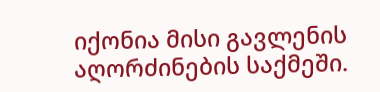იქონია მისი გავლენის აღორძინების საქმეში.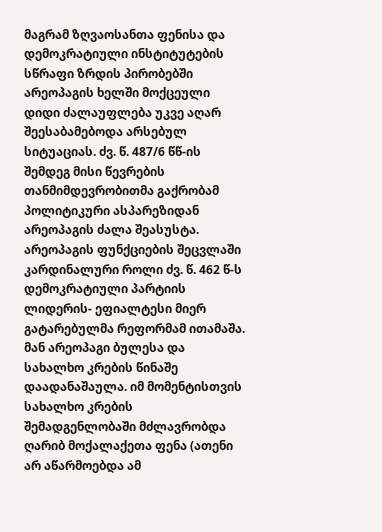მაგრამ ზღვაოსანთა ფენისა და დემოკრატიული ინსტიტუტების სწრაფი ზრდის პირობებში არეოპაგის ხელში მოქცეული დიდი ძალაუფლება უკვე აღარ შეესაბამებოდა არსებულ სიტუაციას. ძვ. წ. 487/6 წწ-ის შემდეგ მისი წევრების თანმიმდევრობითმა გაქრობამ პოლიტიკური ასპარეზიდან არეოპაგის ძალა შეასუსტა.
არეოპაგის ფუნქციების შეცვლაში კარდინალური როლი ძვ. წ. 462 წ-ს დემოკრატიული პარტიის ლიდერის- ეფიალტესი მიერ გატარებულმა რეფორმამ ითამაშა. მან არეოპაგი ბულესა და სახალხო კრების წინაშე დაადანაშაულა. იმ მომენტისთვის სახალხო კრების შემადგენლობაში მძლავრობდა ღარიბ მოქალაქეთა ფენა (ათენი არ აწარმოებდა ამ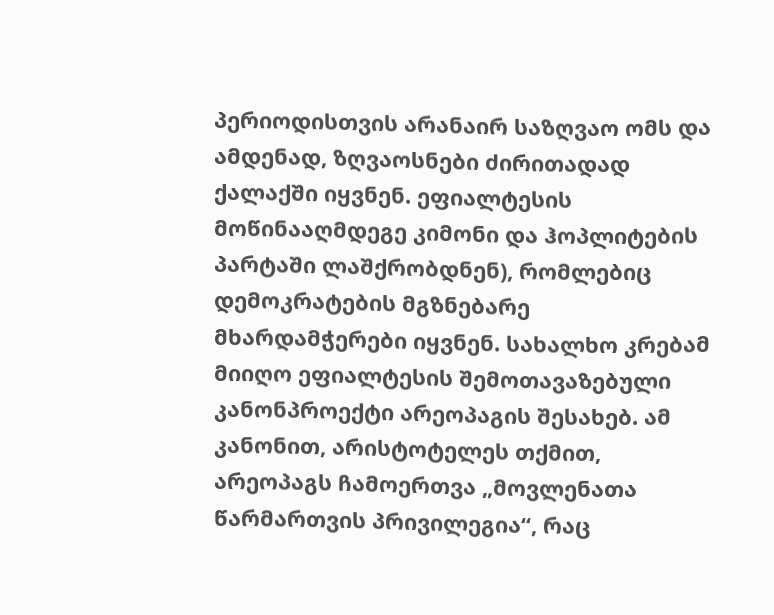პერიოდისთვის არანაირ საზღვაო ომს და ამდენად, ზღვაოსნები ძირითადად ქალაქში იყვნენ. ეფიალტესის მოწინააღმდეგე კიმონი და ჰოპლიტების პარტაში ლაშქრობდნენ), რომლებიც დემოკრატების მგზნებარე მხარდამჭერები იყვნენ. სახალხო კრებამ მიიღო ეფიალტესის შემოთავაზებული კანონპროექტი არეოპაგის შესახებ. ამ კანონით, არისტოტელეს თქმით, არეოპაგს ჩამოერთვა „მოვლენათა წარმართვის პრივილეგია“, რაც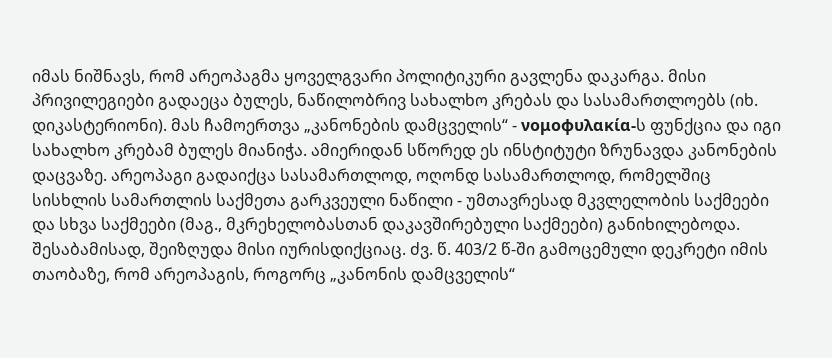იმას ნიშნავს, რომ არეოპაგმა ყოველგვარი პოლიტიკური გავლენა დაკარგა. მისი პრივილეგიები გადაეცა ბულეს, ნაწილობრივ სახალხო კრებას და სასამართლოებს (იხ. დიკასტერიონი). მას ჩამოერთვა „კანონების დამცველის“ - νομοφυλακία-ს ფუნქცია და იგი სახალხო კრებამ ბულეს მიანიჭა. ამიერიდან სწორედ ეს ინსტიტუტი ზრუნავდა კანონების დაცვაზე. არეოპაგი გადაიქცა სასამართლოდ, ოღონდ სასამართლოდ, რომელშიც სისხლის სამართლის საქმეთა გარკვეული ნაწილი - უმთავრესად მკვლელობის საქმეები და სხვა საქმეები (მაგ., მკრეხელობასთან დაკავშირებული საქმეები) განიხილებოდა. შესაბამისად, შეიზღუდა მისი იურისდიქციაც. ძვ. წ. 403/2 წ-ში გამოცემული დეკრეტი იმის თაობაზე, რომ არეოპაგის, როგორც „კანონის დამცველის“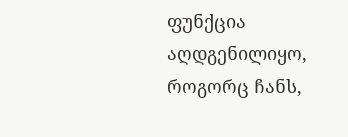ფუნქცია აღდგენილიყო, როგორც ჩანს,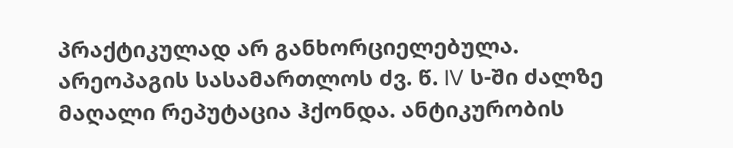პრაქტიკულად არ განხორციელებულა.
არეოპაგის სასამართლოს ძვ. წ. IV ს-ში ძალზე მაღალი რეპუტაცია ჰქონდა. ანტიკურობის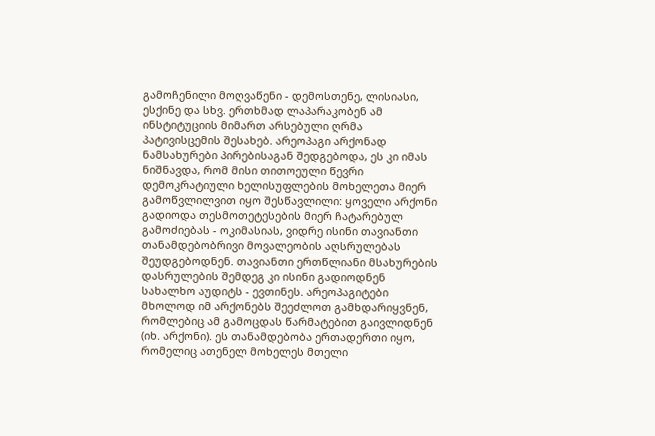გამოჩენილი მოღვაწენი - დემოსთენე, ლისიასი, ესქინე და სხვ. ერთხმად ლაპარაკობენ ამ ინსტიტუციის მიმართ არსებული ღრმა პატივისცემის შესახებ. არეოპაგი არქონად ნამსახურები პირებისაგან შედგებოდა, ეს კი იმას ნიშნავდა, რომ მისი თითოეული წევრი დემოკრატიული ხელისუფლების მოხელეთა მიერ გამოწვლილვით იყო შესწავლილი: ყოველი არქონი გადიოდა თესმოთეტესების მიერ ჩატარებულ გამოძიებას - ოკიმასიას, ვიდრე ისინი თავიანთი თანამდებობრივი მოვალეობის აღსრულებას შეუდგებოდნენ. თავიანთი ერთწლიანი მსახურების დასრულების შემდეგ კი ისინი გადიოდნენ სახალხო აუდიტს - ევთინეს. არეოპაგიტები მხოლოდ იმ არქონებს შეეძლოთ გამხდარიყვნენ, რომლებიც ამ გამოცდას წარმატებით გაივლიდნენ (იხ. არქონი). ეს თანამდებობა ერთადერთი იყო, რომელიც ათენელ მოხელეს მთელი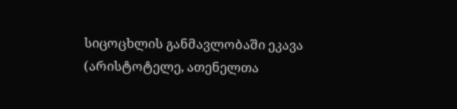სიცოცხლის განმავლობაში ეკავა (არისტოტელე, ათენელთა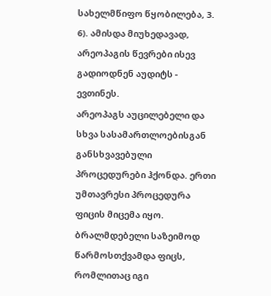სახელმწიფო წყობილება, 3. 6). ამისდა მიუხედავად, არეოპაგის წევრები ისევ გადიოდნენ აუდიტს - ევთინეს.
არეოპაგს აუცილებელი და სხვა სასამართლოებისგან განსხვავებული პროცედურები ჰქონდა. ერთი უმთავრესი პროცედურა ფიცის მიცემა იყო. ბრალმდებელი საზეიმოდ წარმოსთქვამდა ფიცს, რომლითაც იგი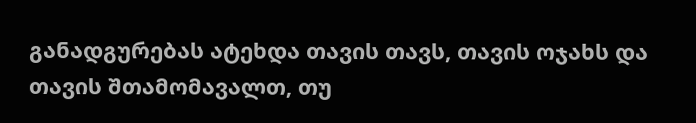განადგურებას ატეხდა თავის თავს, თავის ოჯახს და თავის შთამომავალთ, თუ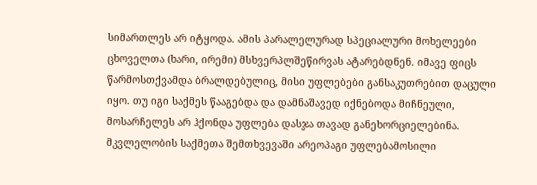სიმართლეს არ იტყოდა. ამის პარალელურად სპეციალური მოხელეები ცხოველთა (ხარი, ირემი) მსხვერპლშეწირვას ატარებდნენ. იმავე ფიცს წარმოსთქვამდა ბრალდებულიც, მისი უფლებები განსაკუთრებით დაცული იყო. თუ იგი საქმეს წააგებდა და დამნაშავედ იქნებოდა მიჩნეული, მოსარჩელეს არ ჰქონდა უფლება დასჯა თავად განეხორციელებინა. მკვლელობის საქმეთა შემთხვევაში არეოპაგი უფლებამოსილი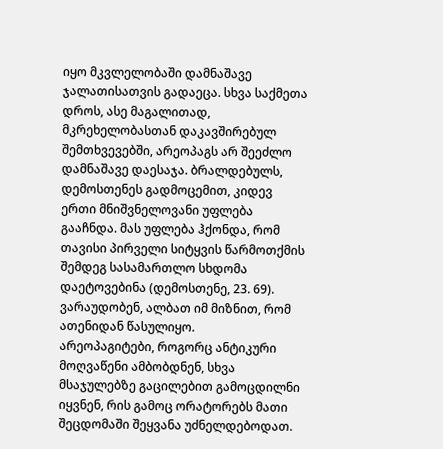იყო მკვლელობაში დამნაშავე ჯალათისათვის გადაეცა. სხვა საქმეთა დროს, ასე მაგალითად, მკრეხელობასთან დაკავშირებულ შემთხვევებში, არეოპაგს არ შეეძლო დამნაშავე დაესაჯა. ბრალდებულს, დემოსთენეს გადმოცემით, კიდევ ერთი მნიშვნელოვანი უფლება გააჩნდა. მას უფლება ჰქონდა, რომ თავისი პირველი სიტყვის წარმოთქმის შემდეგ სასამართლო სხდომა დაეტოვებინა (დემოსთენე, 23. 69). ვარაუდობენ, ალბათ იმ მიზნით, რომ ათენიდან წასულიყო.
არეოპაგიტები, როგორც ანტიკური მოღვაწენი ამბობდნენ, სხვა მსაჯულებზე გაცილებით გამოცდილნი იყვნენ, რის გამოც ორატორებს მათი შეცდომაში შეყვანა უძნელდებოდათ.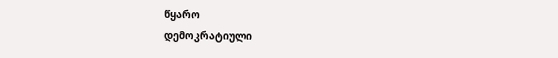წყარო
დემოკრატიული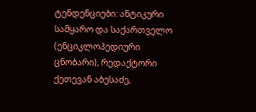ტენდენციები: ანტიკური სამყარო და საქართველო (ენციკლოპედიური ცნობარი), რედაქტორი ქეთევან აბესაძე,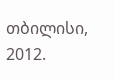თბილისი, 2012.